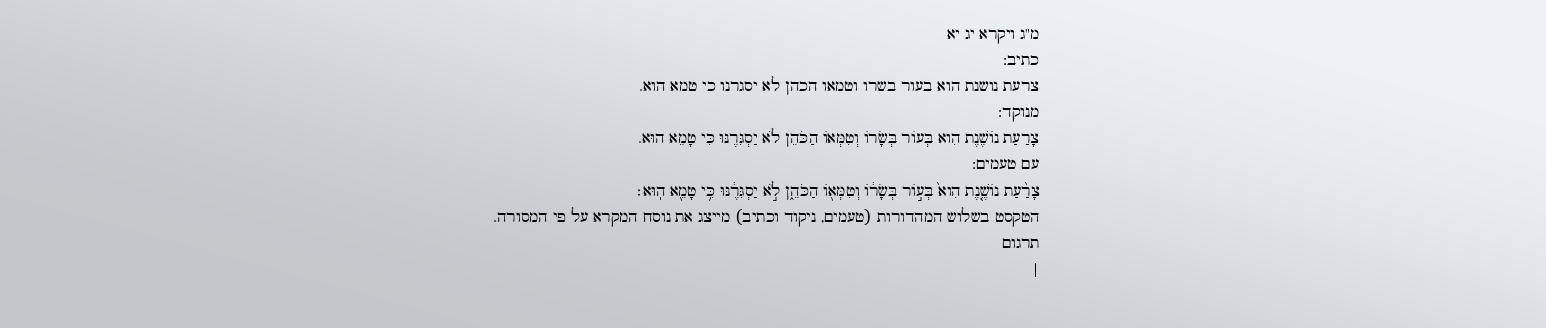מ"ג ויקרא יג יא
כתיב:
צרעת נושנת הוא בעור בשרו וטמאו הכהן לא יסגרנו כי טמא הוא.
מנוקד:
צָרַעַת נוֹשֶׁנֶת הִוא בְּעוֹר בְּשָׂרוֹ וְטִמְּאוֹ הַכֹּהֵן לֹא יַסְגִּרֶנּוּ כִּי טָמֵא הוּא.
עם טעמים:
צָרַ֨עַת נוֹשֶׁ֤נֶת הִוא֙ בְּע֣וֹר בְּשָׂר֔וֹ וְטִמְּא֖וֹ הַכֹּהֵ֑ן לֹ֣א יַסְגִּרֶ֔נּוּ כִּ֥י טָמֵ֖א הֽוּא׃
הטקסט בשלוש המהדורות (טעמים, ניקוד וכתיב) מייצג את נוסח המקרא על פי המסורה.
תרגום
|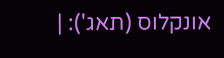אונקלוס (תאג'): |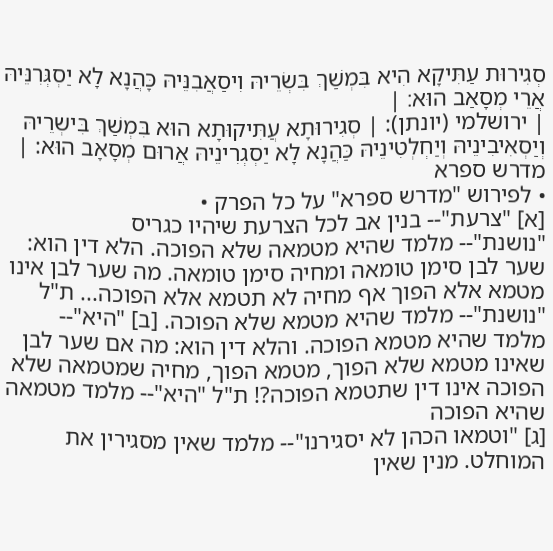סְגִירוּת עַתִּיקָא הִיא בִּמְשַׁךְ בִּשְׂרֵיהּ וִיסַאֲבִנֵּיהּ כָּהֲנָא לָא יַסְגְּרִנֵּיהּ אֲרֵי מְסָאַב הוּא׃ |
| ירושלמי (יונתן): | סְגִירוּתָא עֲתִּיקוּתָא הוּא בִּמְשַׁךְ בִּישְרֵיהּ וְיַסְאִיבִינֵיהּ וְיַחְלְטִינֵיהּ כַּהֲנָא לָא יַסְגְרִינֵיהּ אֲרוּם מְסָאָב הוּא: |
מדרש ספרא
• לפירוש "מדרש ספרא" על כל הפרק •
[א] "צרעת"-- בנין אב לכל הצרעת שיהיו כגריס
"נושנת"-- מלמד שהיא מטמאה שלא הפוכה. הלא דין הוא: שער לבן סימן טומאה ומחיה סימן טומאה. מה שער לבן אינו מטמא אלא הפוך אף מחיה לא תטמא אלא הפוכה... ת"ל "נושנת"-- מלמד שהיא מטמא שלא הפוכה. [ב] "היא"-- מלמד שהיא מטמא הפוכה. והלא דין הוא: מה אם שער לבן שאינו מטמא שלא הפוך, מטמא הפוך, מחיה שמטמאה שלא הפוכה אינו דין שתטמא הפוכה?! ת"ל "היא"-- מלמד מטמאה שהיא הפוכה
[ג] "וטמאו הכהן לא יסגירנו"-- מלמד שאין מסגירין את המוחלט. מנין שאין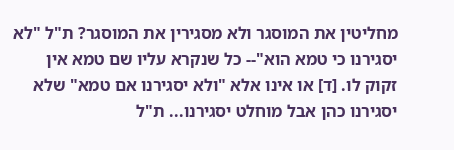מחליטין את המוסגר ולא מסגירין את המוסגר? ת"ל "לא יסגירנו כי טמא הוא"-- כל שנקרא עליו שם טמא אין זקוק לו. [ד] או אינו אלא "ולא יסגירנו אם טמא" שלא יסגירנו כהן אבל מוחלט יסגירנו... ת"ל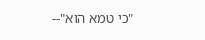"כי טמא הוא"--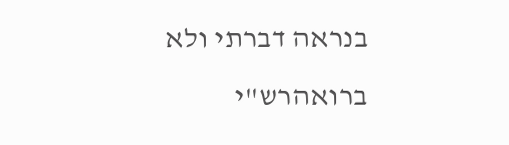בנראה דברתי ולא ברואהרש"י